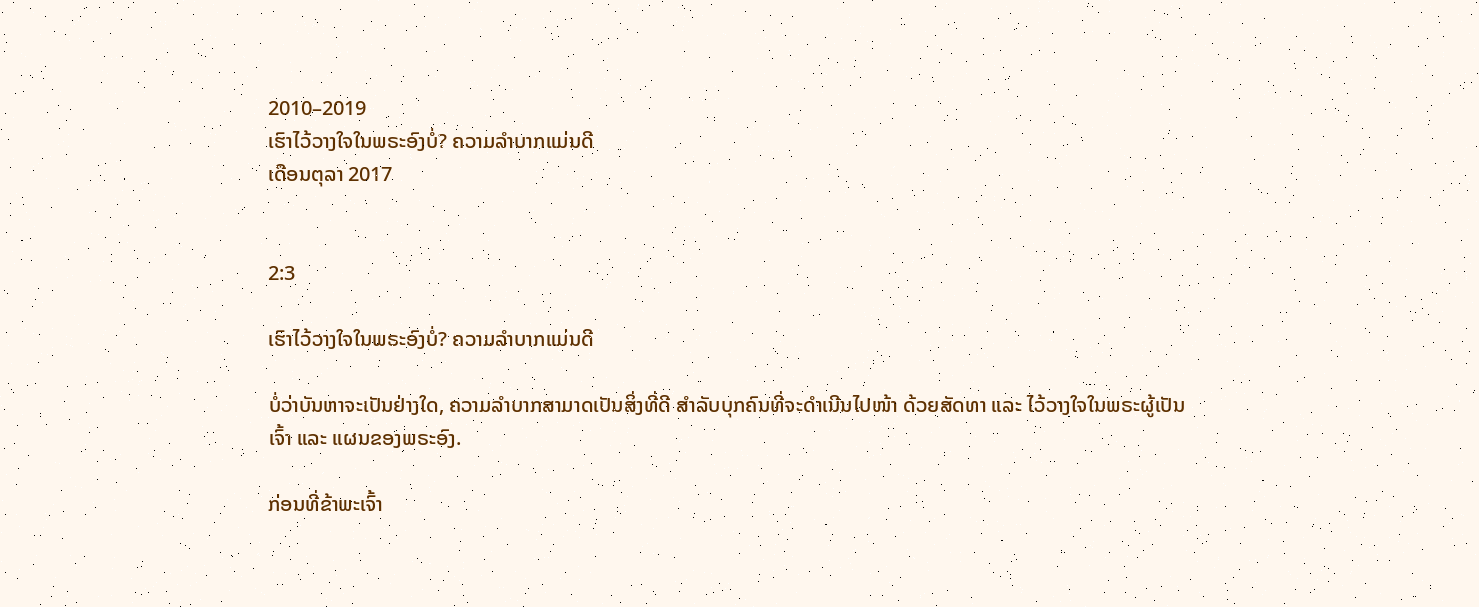2010–2019
ເຮົາໄວ້ວາງໃຈໃນພຣະອົງບໍ່? ຄວາມລຳບາກແມ່ນດີ
ເດືອນຕຸລາ 2017


2:3

ເຮົາໄວ້ວາງໃຈໃນພຣະອົງບໍ່? ຄວາມລຳບາກແມ່ນດີ

ບໍ່ວ່າບັນຫາຈະເປັນຢ່າງໃດ, ຄວາມລຳບາກສາມາດເປັນສິ່ງທີ່ດີ ສຳລັບບຸກຄົນທີ່ຈະດຳເນີນໄປໜ້າ ດ້ວຍສັດທາ ແລະ ໄວ້ວາງໃຈໃນພຣະຜູ້ເປັນເຈົ້າ ແລະ ແຜນຂອງພຣະອົງ.

ກ່ອນທີ່ຂ້າພະເຈົ້າ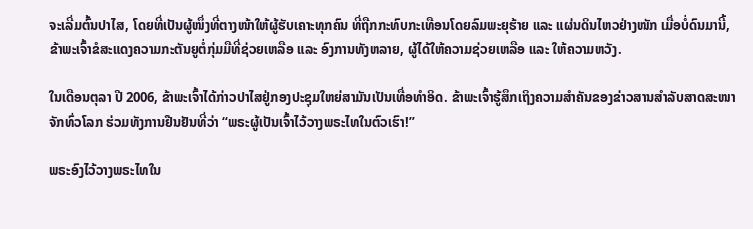ຈະເລີ່ມຕົ້ນປາໄສ, ໂດຍທີ່ເປັນຜູ້ໜຶ່ງທີ່ຕາງໜ້າໃຫ້ຜູ້ຮັບເຄາະທຸກຄົນ ທີ່ຖືກກະທົບກະເທືອນໂດຍລົມພະຍຸຮ້າຍ ແລະ ແຜ່ນດິນໄຫວຢ່າງໜັກ ເມື່ອບໍ່ດົນມານີ້, ຂ້າພະເຈົ້າຂໍສະແດງຄວາມກະຕັນຍູຕໍ່ກຸ່ມມືທີ່ຊ່ວຍເຫລືອ ແລະ ອົງການທັງຫລາຍ, ຜູ້ໄດ້ໃຫ້ຄວາມຊ່ວຍເຫລືອ ແລະ ໃຫ້ຄວາມຫວັງ.

ໃນເດືອນຕຸລາ ປີ 2006, ຂ້າພະເຈົ້າໄດ້ກ່າວປາໄສຢູ່ກອງປະຊຸມໃຫຍ່ສາມັນເປັນເທື່ອທຳອິດ. ຂ້າພະເຈົ້າຮູ້ສຶກເຖິງຄວາມສຳຄັນຂອງຂ່າວສານສຳລັບສາດສະໜາຈັກທົ່ວໂລກ ຮ່ວມທັງການຢືນຢັນທີ່ວ່າ “ພຣະຜູ້ເປັນເຈົ້າໄວ້ວາງພຣະໄທໃນຕົວເຮົາ!”

ພຣະອົງໄວ້ວາງພຣະໄທໃນ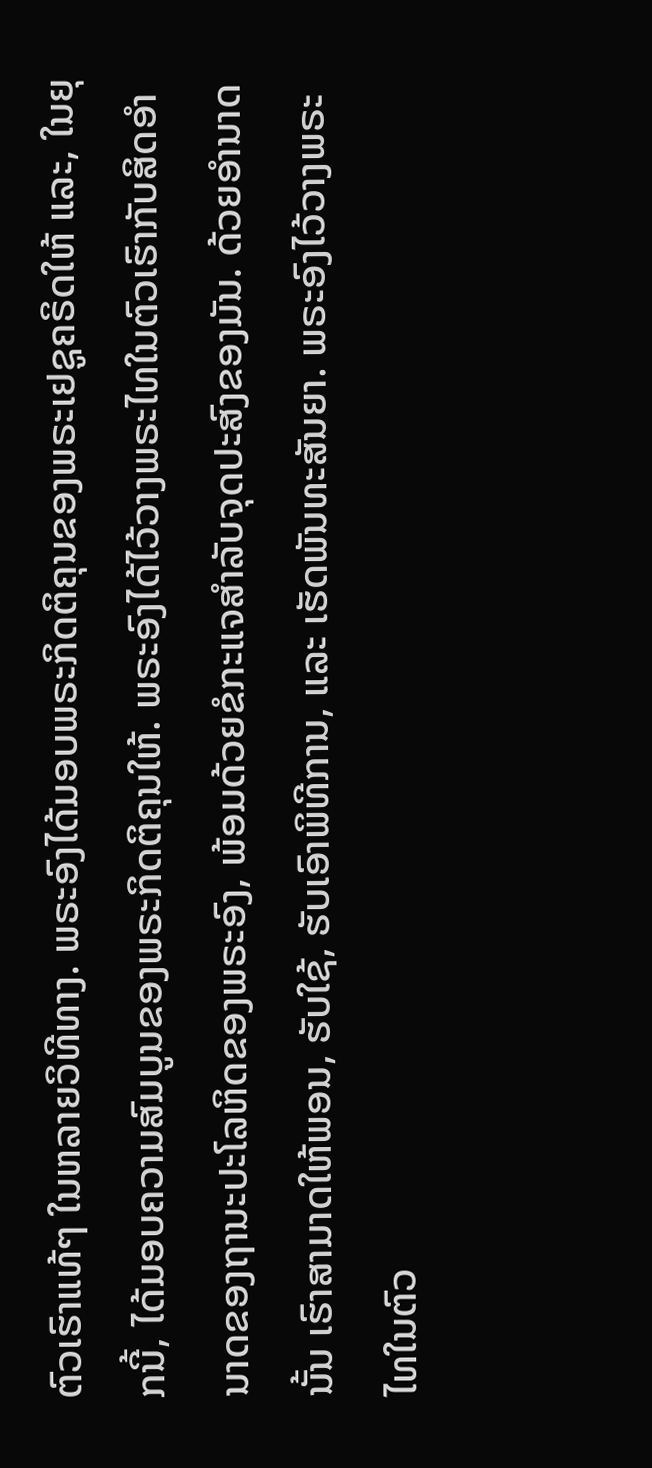ຕົວເຮົາແທ້ໆ ໃນຫລາຍວິທີທາງ. ພຣະອົງໄດ້ມອບພຣະກິດຕິຄຸນຂອງພຣະເຢຊູຄຣິດໃຫ້ ແລະ, ໃນຍຸກນີ້, ໄດ້ມອບຄວາມສົມບູນຂອງພຣະກິດຕິຄຸນໃຫ້. ພຣະອົງໄດ້ໄວ້ວາງພຣະໄທໃນຕົວເຮົາກັບສິດອຳນາດຂອງຖານະປະໂລຫິດຂອງພຣະອົງ, ພ້ອມດ້ວຍຂໍກະແຈສຳລັບຈຸດປະສົງຂອງມັນ. ດ້ວຍອຳນາດນັ້ນ ເຮົາສາມາດໃຫ້ພອນ, ຮັບໃຊ້, ຮັບເອົາພິທີການ, ແລະ ເຮັດພັນທະສັນຍາ. ພຣະອົງໄວ້ວາງພຣະໄທໃນຕົວ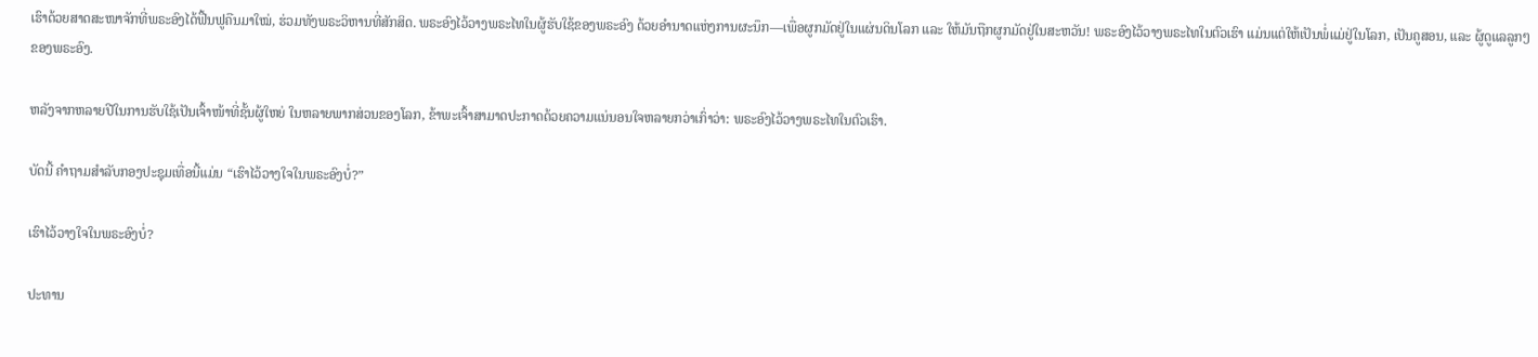ເຮົາດ້ວຍສາດສະໜາຈັກທີ່ພຣະອົງໄດ້ຟື້ນຟູຄືນມາໃໝ່, ຮ່ວມທັງພຣະວິຫານທີ່ສັກສິດ. ພຣະອົງໄວ້ວາງພຣະໄທໃນຜູ້ຮັບໃຊ້ຂອງພຣະອົງ ດ້ວຍອຳນາດແຫ່ງການຜະນຶກ—ເພື່ອຜູກມັດຢູ່ໃນແຜ່ນດິນໂລກ ແລະ ໃຫ້ມັນຖືກຜູກມັດຢູ່ໃນສະຫວັນ! ພຣະອົງໄວ້ວາງພຣະໄທໃນຕົວເຮົາ ແມ່ນແຕ່ໃຫ້ເປັນພໍ່ແມ່ຢູ່ໃນໂລກ, ເປັນຄູສອນ, ແລະ ຜູ້ດູແລລູກໆຂອງພຣະອົງ.

ຫລັງຈາກຫລາຍປີໃນການຮັບໃຊ້ເປັນເຈົ້າໜ້າທີ່ຊັ້ນຜູ້ໃຫຍ່ ໃນຫລາຍພາກສ່ວນຂອງໂລກ, ຂ້າພະເຈົ້າສາມາດປະກາດດ້ວຍຄວາມແນ່ນອນໃຈຫລາຍກວ່າເກົ່າວ່າ: ພຣະອົງໄວ້ວາງພຣະໄທໃນຕົວເຮົາ.

ບັດນີ້ ຄຳຖາມສຳລັບກອງປະຊຸມເທື່ອນີ້ແມ່ນ “ເຮົາໄວ້ວາງໃຈໃນພຣະອົງບໍ່?”

ເຮົາໄວ້ວາງໃຈໃນພຣະອົງບໍ່?

ປະທານ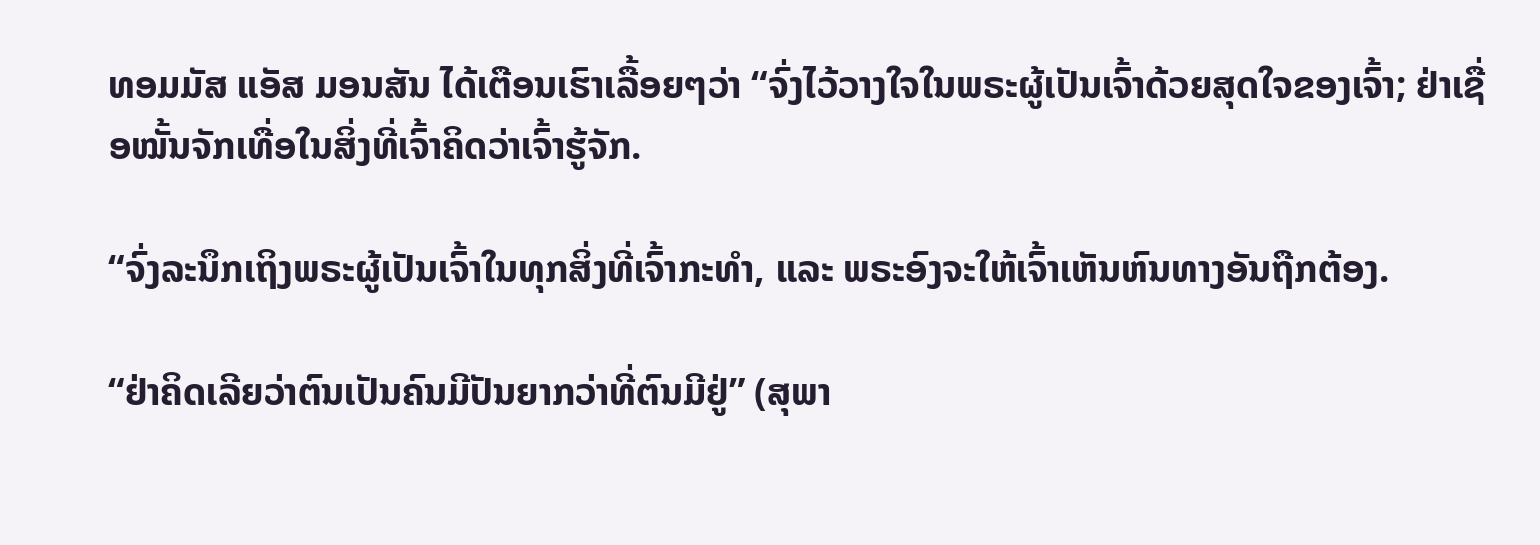ທອມມັສ ແອັສ ມອນສັນ ໄດ້ເຕືອນເຮົາເລື້ອຍໆວ່າ “ຈົ່ງໄວ້ວາງໃຈໃນພຣະຜູ້ເປັນເຈົ້າດ້ວຍສຸດໃຈຂອງເຈົ້າ; ຢ່າເຊື່ອໝັ້ນຈັກເທື່ອໃນສິ່ງທີ່ເຈົ້າຄິດວ່າເຈົ້າຮູ້ຈັກ.

“ຈົ່ງລະນຶກເຖິງພຣະຜູ້ເປັນເຈົ້າໃນທຸກສິ່ງທີ່ເຈົ້າກະທຳ, ແລະ ພຣະອົງຈະໃຫ້ເຈົ້າເຫັນຫົນທາງອັນຖືກຕ້ອງ.

“ຢ່າຄິດເລີຍວ່າຕົນເປັນຄົນມີປັນຍາກວ່າທີ່ຕົນມີຢູ່” (ສຸພາ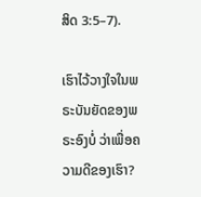ສິດ 3:5–7).

ເຮົາໄວ້ວາງໃຈໃນພຣະບັນຍັດຂອງພຣະອົງບໍ່ ວ່າເພື່ອຄວາມດີຂອງເຮົາ?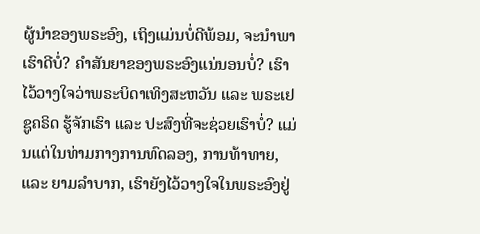ຜູ້ນຳຂອງພຣະອົງ, ເຖິງແມ່ນບໍ່ດີພ້ອມ, ຈະນຳພາເຮົາດີບໍ່? ຄຳສັນຍາຂອງພຣະອົງແນ່ນອນບໍ່? ເຮົາໄວ້ວາງໃຈວ່າພຣະບິດາເທິງສະຫວັນ ແລະ ພຣະເຢຊູຄຣິດ ຮູ້ຈັກເຮົາ ແລະ ປະສົງທີ່ຈະຊ່ວຍເຮົາບໍ່? ແມ່ນແຕ່ໃນທ່າມກາງການທົດລອງ, ການທ້າທາຍ, ແລະ ຍາມລຳບາກ, ເຮົາຍັງໄວ້ວາງໃຈໃນພຣະອົງຢູ່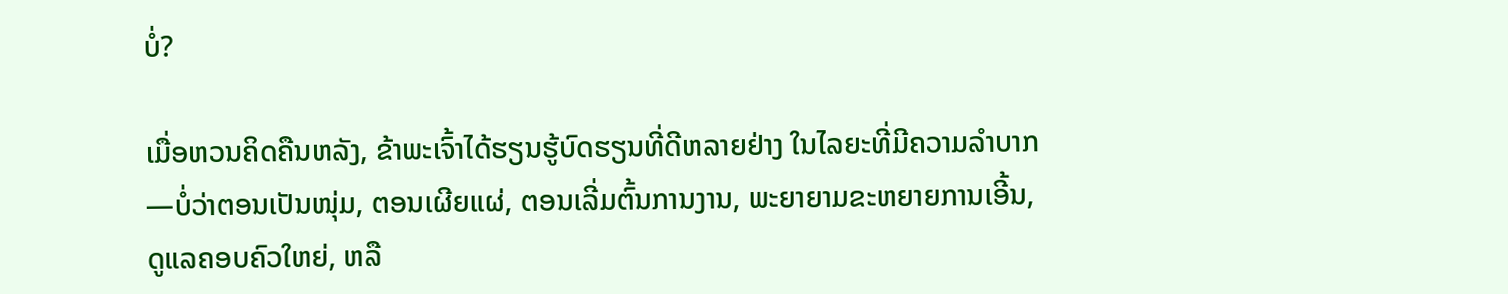ບໍ່?

ເມື່ອຫວນຄິດຄືນຫລັງ, ຂ້າພະເຈົ້າໄດ້ຮຽນຮູ້ບົດຮຽນທີ່ດີຫລາຍຢ່າງ ໃນໄລຍະທີ່ມີຄວາມລຳບາກ—ບໍ່ວ່າຕອນເປັນໜຸ່ມ, ຕອນເຜີຍແຜ່, ຕອນເລີ່ມຕົ້ນການງານ, ພະຍາຍາມຂະຫຍາຍການເອີ້ນ, ດູແລຄອບຄົວໃຫຍ່, ຫລື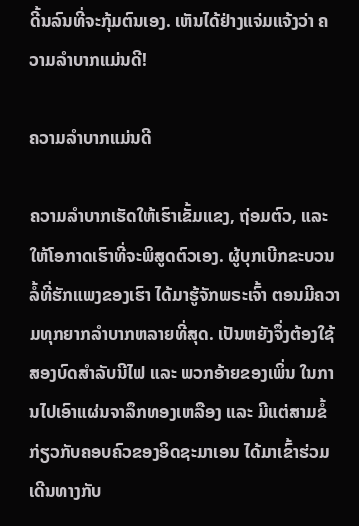ດີ້ນລົນທີ່ຈະກຸ້ມຕົນເອງ. ເຫັນໄດ້ຢ່າງແຈ່ມແຈ້ງວ່າ ຄວາມລຳບາກແມ່ນດີ!

ຄວາມລຳບາກແມ່ນດີ

ຄວາມລຳບາກເຮັດໃຫ້ເຮົາເຂັ້ມແຂງ, ຖ່ອມຕົວ, ແລະ ໃຫ້ໂອກາດເຮົາທີ່ຈະພິສູດຕົວເອງ. ຜູ້ບຸກເບີກຂະບວນລໍ້ທີ່ຮັກແພງຂອງເຮົາ ໄດ້ມາຮູ້ຈັກພຣະເຈົ້າ ຕອນມີຄວາມທຸກຍາກລຳບາກຫລາຍທີ່ສຸດ. ເປັນຫຍັງຈຶ່ງຕ້ອງໃຊ້ສອງບົດສຳລັບນີໄຟ ແລະ ພວກອ້າຍຂອງເພິ່ນ ໃນການໄປເອົາແຜ່ນຈາລຶກທອງເຫລືອງ ແລະ ມີແຕ່ສາມຂໍ້ກ່ຽວກັບຄອບຄົວຂອງອິດຊະມາເອນ ໄດ້ມາເຂົ້າຮ່ວມເດີນທາງກັບ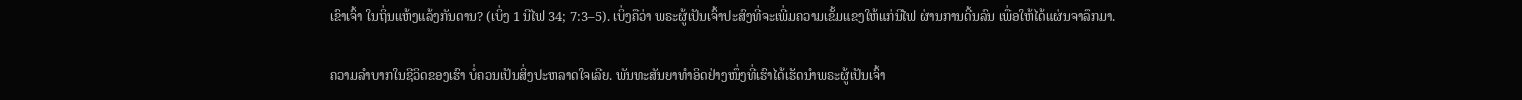ເຂົາເຈົ້າ ໃນຖິ່ນແຫ້ງແລ້ງກັນດານ? (ເບິ່ງ 1 ນີໄຟ 34; 7:3–5). ເບິ່ງຄືວ່າ ພຣະຜູ້ເປັນເຈົ້າປະສົງທີ່ຈະເພີ່ມຄວາມເຂັ້ມແຂງໃຫ້ແກ່ນີໄຟ ຜ່ານການດີ້ນລົນ ເພື່ອໃຫ້ໄດ້ແຜ່ນຈາລຶກມາ.

ຄວາມລຳບາກໃນຊີວິດຂອງເຮົາ ບໍ່ຄວນເປັນສິ່ງປະຫລາດໃຈເລີຍ. ພັນທະສັນຍາທຳອິດຢ່າງໜຶ່ງທີ່ເຮົາໄດ້ເຮັດນຳພຣະຜູ້ເປັນເຈົ້າ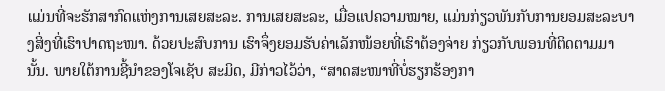ແມ່ນທີ່ຈະຮັກສາກົດແຫ່ງການເສຍສະລະ. ການເສຍສະລະ, ເມື່ອແປຄວາມໝາຍ, ແມ່ນກ່ຽວພັນກັບການຍອມສະລະບາງສິ່ງທີ່ເຮົາປາດຖະໜາ. ດ້ວຍປະສົບການ ເຮົາຈຶ່ງຍອມຮັບຄ່າເລັກໜ້ອຍທີ່ເຮົາຕ້ອງຈ່າຍ ກ່ຽວກັບພອນທີ່ຕິດຕາມມານັ້ນ. ພາຍໃຕ້ການຊີ້ນຳຂອງໂຈເຊັບ ສະມິດ, ມີກ່າວໄວ້ວ່າ, “ສາດສະໜາທີ່ບໍ່ຮຽກຮ້ອງກາ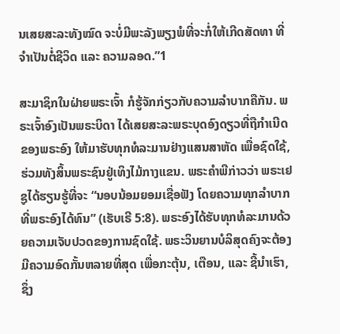ນເສຍສະລະທັງໝົດ ຈະບໍ່ມີພະລັງພຽງພໍທີ່ຈະກໍ່ໃຫ້ເກີດສັດທາ ທີ່ຈຳເປັນຕໍ່ຊີວິດ ແລະ ຄວາມລອດ.”1

ສະມາຊິກໃນຝ່າຍພຣະເຈົ້າ ກໍຮູ້ຈັກກ່ຽວກັບຄວາມລຳບາກຄືກັນ. ພຣະເຈົ້າອົງເປັນພຣະບິດາ ໄດ້ເສຍສະລະພຣະບຸດອົງດຽວທີ່ຖືກຳເນີດຂອງພຣະອົງ ໃຫ້ມາຮັບທຸກທໍລະມານຢ່າງແສນສາຫັດ ເພື່ອຊົດໃຊ້, ຮ່ວມທັງສິ້ນພຣະຊົນຢູ່ເທິງໄມ້ກາງແຂນ. ພຣະຄຳພີກ່າວວ່າ ພຣະເຢຊູໄດ້ຮຽນຮູ້ທີ່ຈະ “ນອບນ້ອມຍອມເຊື່ອຟັງ ໂດຍຄວາມທຸກລຳບາກ ທີ່ພຣະອົງໄດ້ທົນ” (ເຮັບເຣີ 5:8). ພຣະອົງໄດ້ຮັບທຸກທໍລະມານດ້ວຍຄວາມເຈັບປວດຂອງການຊົດໃຊ້. ພຣະວິນຍານບໍລິສຸດຄົງຈະຕ້ອງມີຄວາມອົດກັ້ນຫລາຍທີ່ສຸດ ເພື່ອກະຕຸ້ນ, ເຕືອນ, ແລະ ຊີ້ນຳເຮົາ, ຊຶ່ງ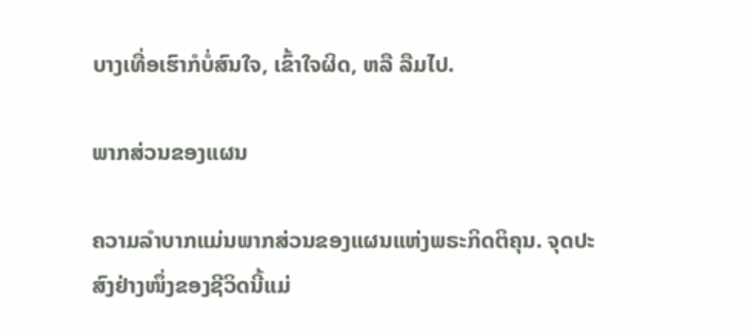ບາງເທື່ອເຮົາກໍບໍ່ສົນໃຈ, ເຂົ້າໃຈຜິດ, ຫລື ລືມໄປ.

ພາກສ່ວນຂອງແຜນ

ຄວາມລຳບາກແມ່ນພາກສ່ວນຂອງແຜນແຫ່ງພຣະກິດຕິຄຸນ. ຈຸດປະສົງຢ່າງໜຶ່ງຂອງຊີວິດນີ້ແມ່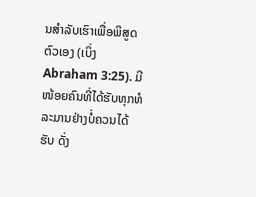ນສຳລັບເຮົາເພື່ອພິສູດຕົວເອງ (ເບິ່ງ Abraham 3:25). ມີໜ້ອຍຄົນທີ່ໄດ້ຮັບທຸກທໍລະມານຢ່າງບໍ່ຄວນໄດ້ຮັບ ດັ່ງ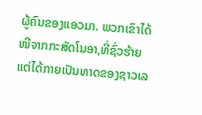ຜູ້ຄົນຂອງແອວມາ. ພວກເຂົາໄດ້ໜີຈາກກະສັດໂນອາ,ທີ່ຊົ່ວຮ້າຍ ແຕ່ໄດ້ກາຍເປັນທາດຂອງຊາວເລ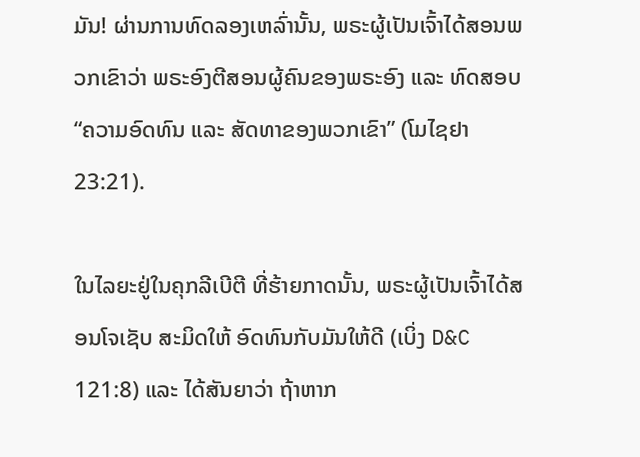ມັນ! ຜ່ານການທົດລອງເຫລົ່ານັ້ນ, ພຣະຜູ້ເປັນເຈົ້າໄດ້ສອນພວກເຂົາວ່າ ພຣະອົງຕີສອນຜູ້ຄົນຂອງພຣະອົງ ແລະ ທົດສອບ “ຄວາມອົດທົນ ແລະ ສັດທາຂອງພວກເຂົາ” (ໂມໄຊຢາ 23:21).

ໃນໄລຍະຢູ່ໃນຄຸກລີເບີຕີ ທີ່ຮ້າຍກາດນັ້ນ, ພຣະຜູ້ເປັນເຈົ້າໄດ້ສອນໂຈເຊັບ ສະມິດໃຫ້ ອົດທົນກັບມັນໃຫ້ດີ (ເບິ່ງ D&C 121:8) ແລະ ໄດ້ສັນຍາວ່າ ຖ້າຫາກ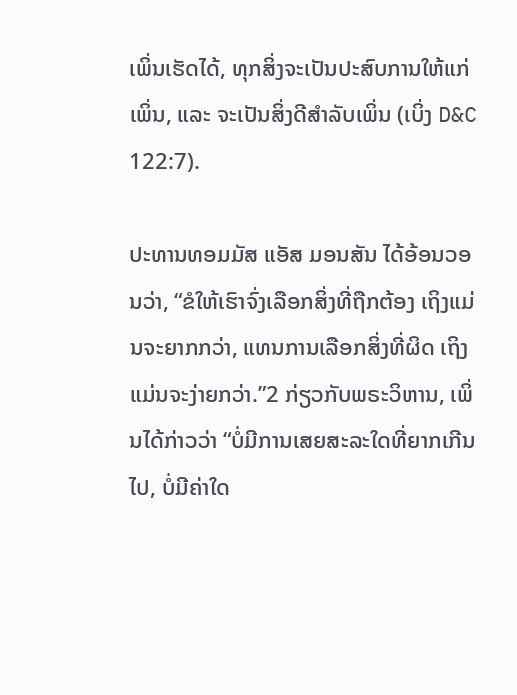ເພິ່ນເຮັດໄດ້, ທຸກສິ່ງຈະເປັນປະສົບການໃຫ້ແກ່ເພິ່ນ, ແລະ ຈະເປັນສິ່ງດີສຳລັບເພິ່ນ (ເບິ່ງ D&C 122:7).

ປະທານທອມມັສ ແອັສ ມອນສັນ ໄດ້ອ້ອນວອນວ່າ, “ຂໍໃຫ້ເຮົາຈົ່ງເລືອກສິ່ງທີ່ຖືກຕ້ອງ ເຖິງແມ່ນຈະຍາກກວ່າ, ແທນການເລືອກສິ່ງທີ່ຜິດ ເຖິງແມ່ນຈະງ່າຍກວ່າ.”2 ກ່ຽວກັບພຣະວິຫານ, ເພິ່ນໄດ້ກ່າວວ່າ “ບໍ່ມີການເສຍສະລະໃດທີ່ຍາກເກີນໄປ, ບໍ່ມີຄ່າໃດ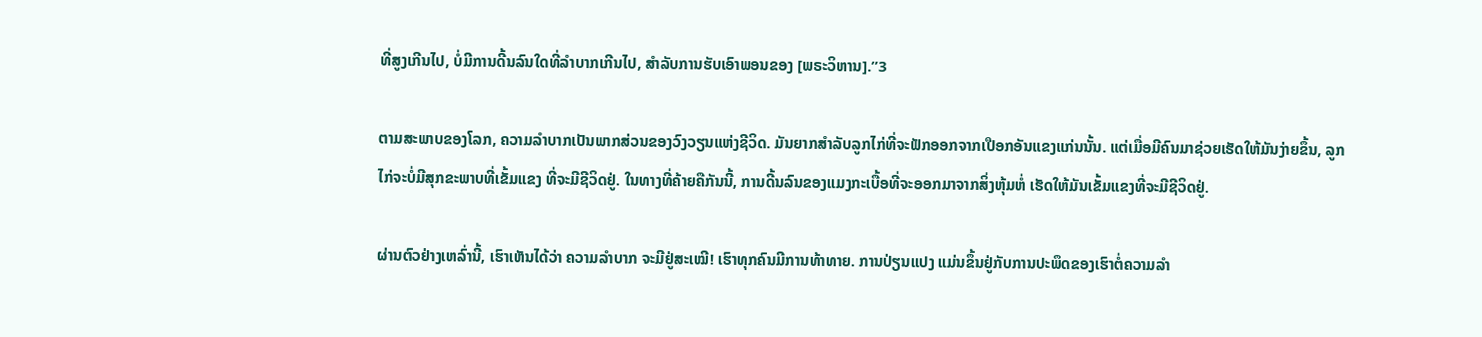ທີ່ສູງເກີນໄປ, ບໍ່ມີການດີ້ນລົນໃດທີ່ລຳບາກເກີນໄປ, ສຳລັບການຮັບເອົາພອນຂອງ [ພຣະວິຫານ].”3

ຕາມສະພາບຂອງໂລກ, ຄວາມລຳບາກເປັນພາກສ່ວນຂອງວົງວຽນແຫ່ງຊີວິດ. ມັນຍາກສຳລັບລູກໄກ່ທີ່ຈະຟັກອອກຈາກເປືອກອັນແຂງແກ່ນນັ້ນ. ແຕ່ເມື່ອມີຄົນມາຊ່ວຍເຮັດໃຫ້ມັນງ່າຍຂຶ້ນ, ລູກໄກ່ຈະບໍ່ມີສຸກຂະພາບທີ່ເຂັ້ມແຂງ ທີ່ຈະມີຊີວິດຢູ່. ໃນທາງທີ່ຄ້າຍຄືກັນນີ້, ການດີ້ນລົນຂອງແມງກະເບື້ອທີ່ຈະອອກມາຈາກສິ່ງຫຸ້ມຫໍ່ ເຮັດໃຫ້ມັນເຂັ້ມແຂງທີ່ຈະມີຊີວິດຢູ່.

ຜ່ານຕົວຢ່າງເຫລົ່ານີ້, ເຮົາເຫັນໄດ້ວ່າ ຄວາມລຳບາກ ຈະມີຢູ່ສະເໝີ! ເຮົາທຸກຄົນມີການທ້າທາຍ. ການປ່ຽນແປງ ແມ່ນຂຶ້ນຢູ່ກັບການປະພຶດຂອງເຮົາຕໍ່ຄວາມລຳ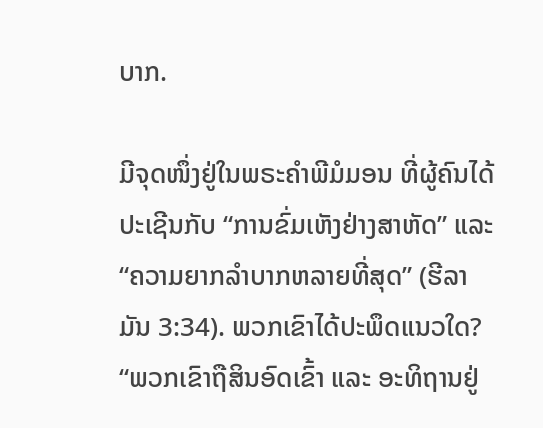ບາກ.

ມີຈຸດໜຶ່ງຢູ່ໃນພຣະຄຳພີມໍມອນ ທີ່ຜູ້ຄົນໄດ້ປະເຊີນກັບ “ການຂົ່ມເຫັງຢ່າງສາຫັດ” ແລະ “ຄວາມຍາກລຳບາກຫລາຍທີ່ສຸດ” (ຮີລາມັນ 3:34). ພວກເຂົາໄດ້ປະພຶດແນວໃດ? “ພວກເຂົາຖືສິນອົດເຂົ້າ ແລະ ອະທິຖານຢູ່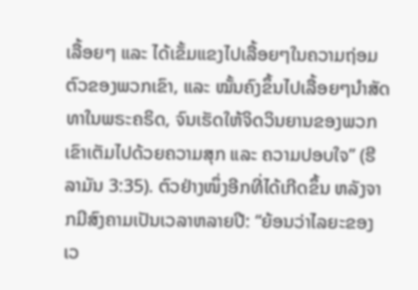ເລື້ອຍໆ ແລະ ໄດ້ເຂັ້ມແຂງໄປເລື້ອຍໆໃນຄວາມຖ່ອມຕົວຂອງພວກເຂົາ, ແລະ ໝັ້ນຄົງຂຶ້ນໄປເລື້ອຍໆນຳສັດທາໃນພຣະຄຣິດ, ຈົນເຮັດໃຫ້ຈິດວິນຍານຂອງພວກເຂົາເຕັມໄປດ້ວຍຄວາມສຸກ ແລະ ຄວາມປອບໃຈ” (ຮີລາມັນ 3:35). ຕົວຢ່າງໜຶ່ງອີກທີ່ໄດ້ເກີດຂຶ້ນ ຫລັງຈາກມີສົງຄາມເປັນເວລາຫລາຍປີ: “ຍ້ອນວ່າໄລຍະຂອງເວ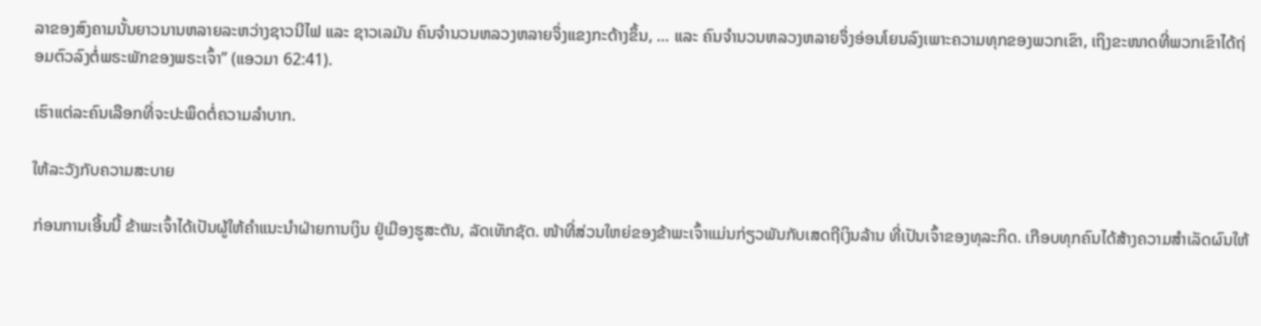ລາຂອງສົງຄາມນັ້ນຍາວນານຫລາຍລະຫວ່າງຊາວນີໄຟ ແລະ ຊາວເລມັນ ຄົນຈຳນວນຫລວງຫລາຍຈຶ່ງແຂງກະດ້າງຂຶ້ນ, … ແລະ ຄົນຈຳນວນຫລວງຫລາຍຈຶ່ງອ່ອນໂຍນລົງເພາະຄວາມທຸກຂອງພວກເຂົາ, ເຖິງຂະໜາດທີ່ພວກເຂົາໄດ້ຖ່ອມຕົວລົງຕໍ່ພຣະພັກຂອງພຣະເຈົ້າ” (ແອວມາ 62:41).

ເຮົາແຕ່ລະຄົນເລືອກທີ່ຈະປະພຶດຕໍ່ຄວາມລຳບາກ.

ໃຫ້ລະວັງກັບຄວາມສະບາຍ

ກ່ອນການເອີ້ນນີ້ ຂ້າພະເຈົ້າໄດ້ເປັນຜູ້ໃຫ້ຄຳແນະນຳຝ່າຍການເງິນ ຢູ່ເມືອງຮູສະຕັນ, ລັດເທັກຊັດ. ໜ້າທີ່ສ່ວນໃຫຍ່ຂອງຂ້າພະເຈົ້າແມ່ນກ່ຽວພັນກັບເສດຖີເງິນລ້ານ ທີ່ເປັນເຈົ້າຂອງທຸລະກິດ. ເກືອບທຸກຄົນໄດ້ສ້າງຄວາມສຳເລັດຜົນໃຫ້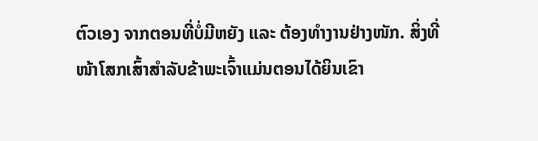ຕົວເອງ ຈາກຕອນທີ່ບໍ່ມີຫຍັງ ແລະ ຕ້ອງທຳງານຢ່າງໜັກ. ສິ່ງທີ່ໜ້າໂສກເສົ້າສຳລັບຂ້າພະເຈົ້າແມ່ນຕອນໄດ້ຍິນເຂົາ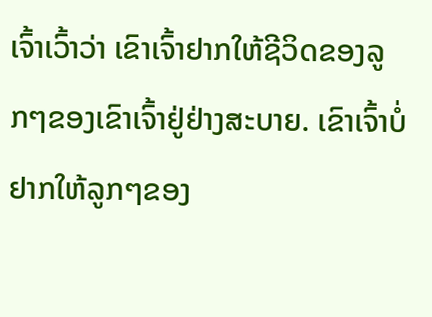ເຈົ້າເວົ້າວ່າ ເຂົາເຈົ້າຢາກໃຫ້ຊີວິດຂອງລູກໆຂອງເຂົາເຈົ້າຢູ່ຢ່າງສະບາຍ. ເຂົາເຈົ້າບໍ່ຢາກໃຫ້ລູກໆຂອງ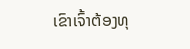ເຂົາເຈົ້າຕ້ອງທຸ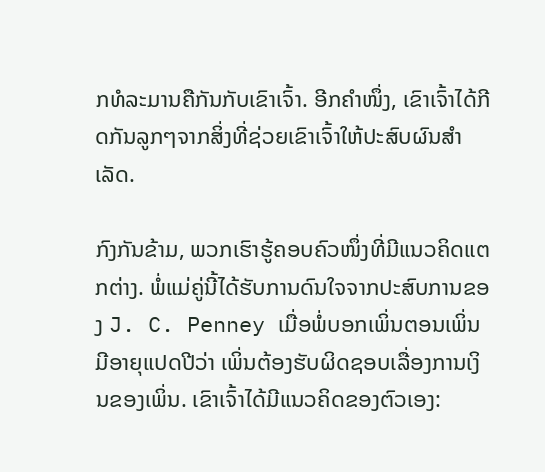ກທໍລະມານຄືກັນກັບເຂົາເຈົ້າ. ອີກຄຳໜຶ່ງ, ເຂົາເຈົ້າໄດ້ກີດກັນລູກໆຈາກສິ່ງທີ່ຊ່ວຍເຂົາເຈົ້າໃຫ້ປະສົບຜົນສຳເລັດ.

ກົງກັນຂ້າມ, ພວກເຮົາຮູ້ຄອບຄົວໜຶ່ງທີ່ມີແນວຄິດແຕກຕ່າງ. ພໍ່ແມ່ຄູ່ນີ້ໄດ້ຮັບການດົນໃຈຈາກປະສົບການຂອງ J. C. Penney ເມື່ອພໍ່ບອກເພິ່ນຕອນເພິ່ນມີອາຍຸແປດປີວ່າ ເພິ່ນຕ້ອງຮັບຜິດຊອບເລື່ອງການເງິນຂອງເພິ່ນ. ເຂົາເຈົ້າໄດ້ມີແນວຄິດຂອງຕົວເອງ: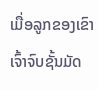ເມື່ອລູກຂອງເຂົາເຈົ້າຈົບຊັ້ນມັດ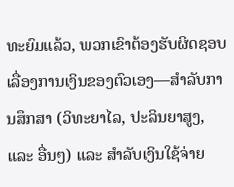ທະຍົມແລ້ວ, ພວກເຂົາຕ້ອງຮັບຜິດຊອບເລື່ອງການເງິນຂອງຕົວເອງ—ສຳລັບການສຶກສາ (ວິທະຍາໄລ, ປະລິນຍາສູງ, ແລະ ອື່ນໆ) ແລະ ສຳລັບເງິນໃຊ້ຈ່າຍ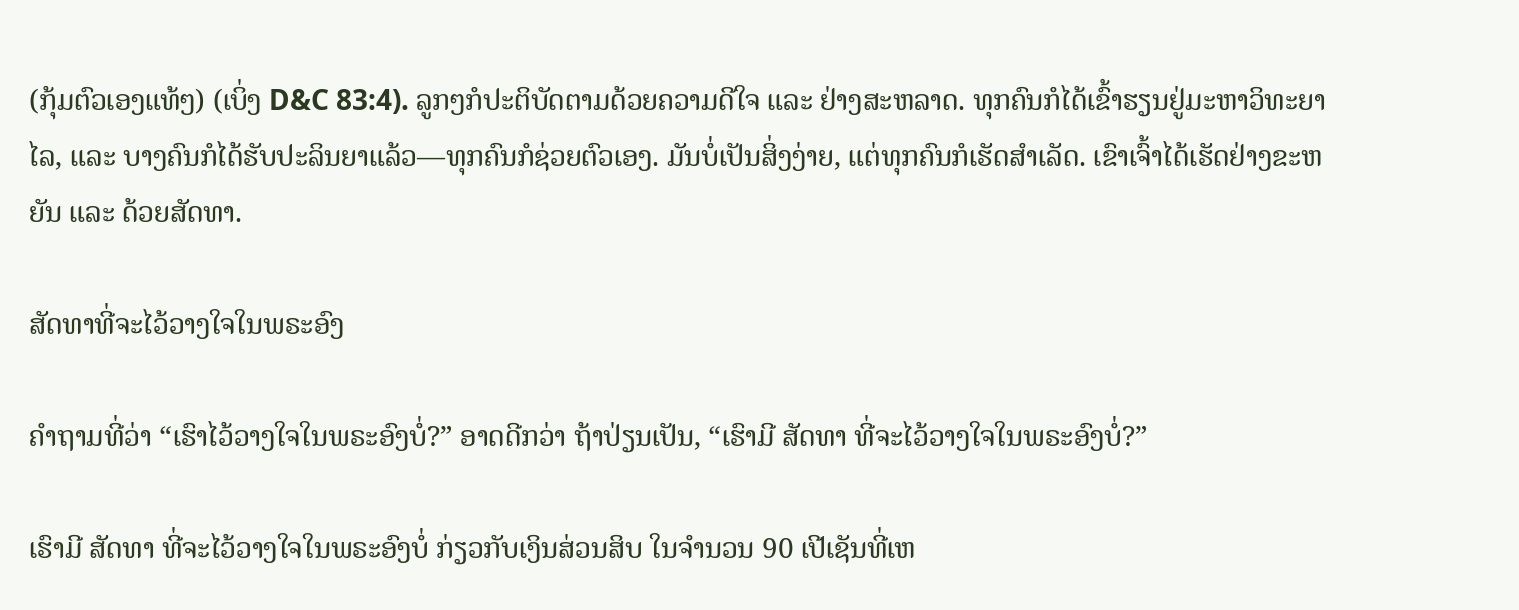(ກຸ້ມຕົວເອງແທ້ໆ) (ເບິ່ງ D&C 83:4). ລູກໆກໍປະຕິບັດຕາມດ້ວຍຄວາມດີໃຈ ແລະ ຢ່າງສະຫລາດ. ທຸກຄົນກໍໄດ້ເຂົ້າຮຽນຢູ່ມະຫາວິທະຍາໄລ, ແລະ ບາງຄົນກໍໄດ້ຮັບປະລິນຍາແລ້ວ—ທຸກຄົນກໍຊ່ວຍຕົວເອງ. ມັນບໍ່ເປັນສິ່ງງ່າຍ, ແຕ່ທຸກຄົນກໍເຮັດສຳເລັດ. ເຂົາເຈົ້າໄດ້ເຮັດຢ່າງຂະຫຍັນ ແລະ ດ້ວຍສັດທາ.

ສັດທາທີ່ຈະໄວ້ວາງໃຈໃນພຣະອົງ

ຄຳຖາມທີ່ວ່າ “ເຮົາໄວ້ວາງໃຈໃນພຣະອົງບໍ່?” ອາດດີກວ່າ ຖ້າປ່ຽນເປັນ, “ເຮົາມີ ສັດທາ ທີ່ຈະໄວ້ວາງໃຈໃນພຣະອົງບໍ່?”

ເຮົາມີ ສັດທາ ທີ່ຈະໄວ້ວາງໃຈໃນພຣະອົງບໍ່ ກ່ຽວກັບເງິນສ່ວນສິບ ໃນຈຳນວນ 90 ເປີເຊັນທີ່ເຫ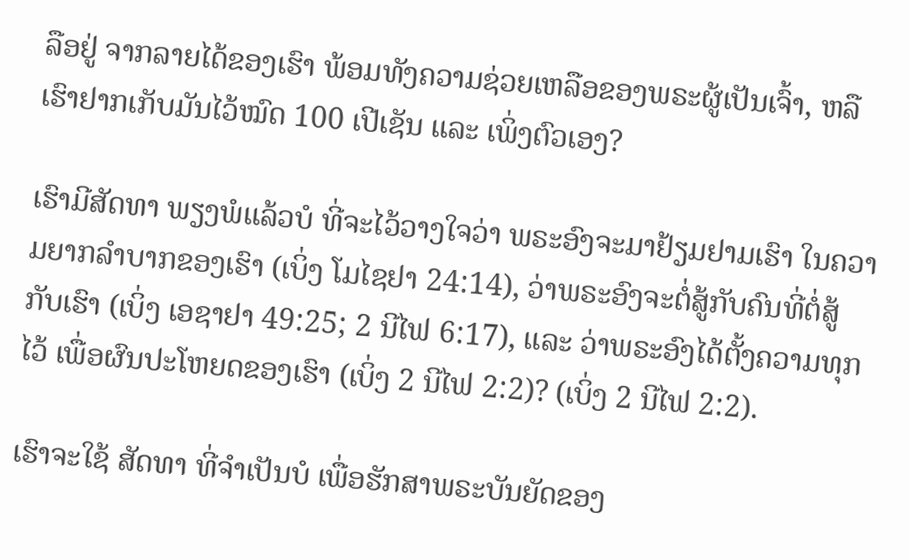ລືອຢູ່ ຈາກລາຍໄດ້ຂອງເຮົາ ພ້ອມທັງຄວາມຊ່ວຍເຫລືອຂອງພຣະຜູ້ເປັນເຈົ້າ, ຫລື ເຮົາຢາກເກັບມັນໄວ້ໝົດ 100 ເປີເຊັນ ແລະ ເພິ່ງຕົວເອງ?

ເຮົາມີສັດທາ ພຽງພໍແລ້ວບໍ ທີ່ຈະໄວ້ວາງໃຈວ່າ ພຣະອົງຈະມາຢ້ຽມຢາມເຮົາ ໃນຄວາມຍາກລຳບາກຂອງເຮົາ (ເບິ່ງ ໂມໄຊຢາ 24:14), ວ່າພຣະອົງຈະຕໍ່ສູ້ກັບຄົນທີ່ຕໍ່ສູ້ກັບເຮົາ (ເບິ່ງ ເອຊາຢາ 49:25; 2 ນີໄຟ 6:17), ແລະ ວ່າພຣະອົງໄດ້ຕັ້ງຄວາມທຸກໄວ້ ເພື່ອຜົນປະໂຫຍດຂອງເຮົາ (ເບິ່ງ 2 ນີໄຟ 2:2)? (ເບິ່ງ 2 ນີໄຟ 2:2).

ເຮົາຈະໃຊ້ ສັດທາ ທີ່ຈຳເປັນບໍ ເພື່ອຮັກສາພຣະບັນຍັດຂອງ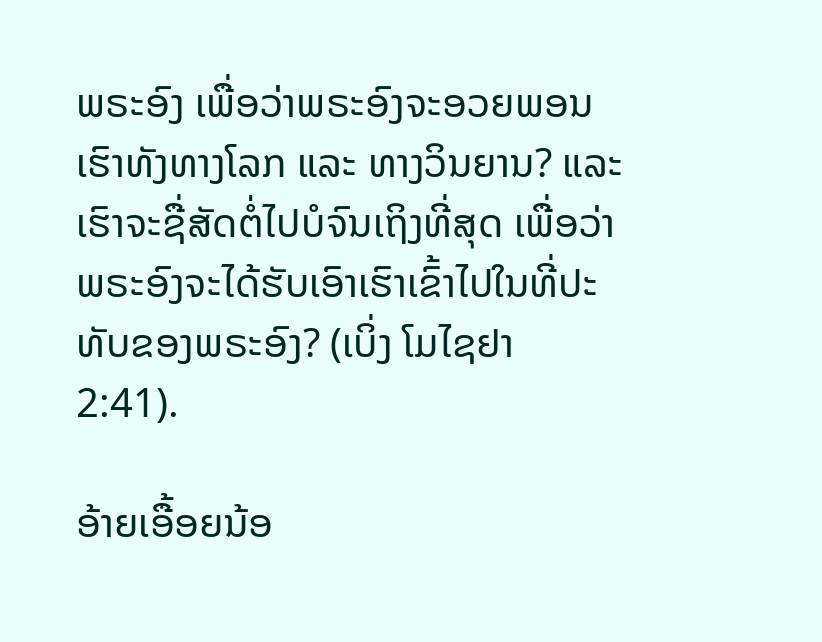ພຣະອົງ ເພື່ອວ່າພຣະອົງຈະອວຍພອນເຮົາທັງທາງໂລກ ແລະ ທາງວິນຍານ? ແລະ ເຮົາຈະຊື່ສັດຕໍ່ໄປບໍຈົນເຖິງທີ່ສຸດ ເພື່ອວ່າພຣະອົງຈະໄດ້ຮັບເອົາເຮົາເຂົ້າໄປໃນທີ່ປະທັບຂອງພຣະອົງ? (ເບິ່ງ ໂມໄຊຢາ 2:41).

ອ້າຍເອື້ອຍນ້ອ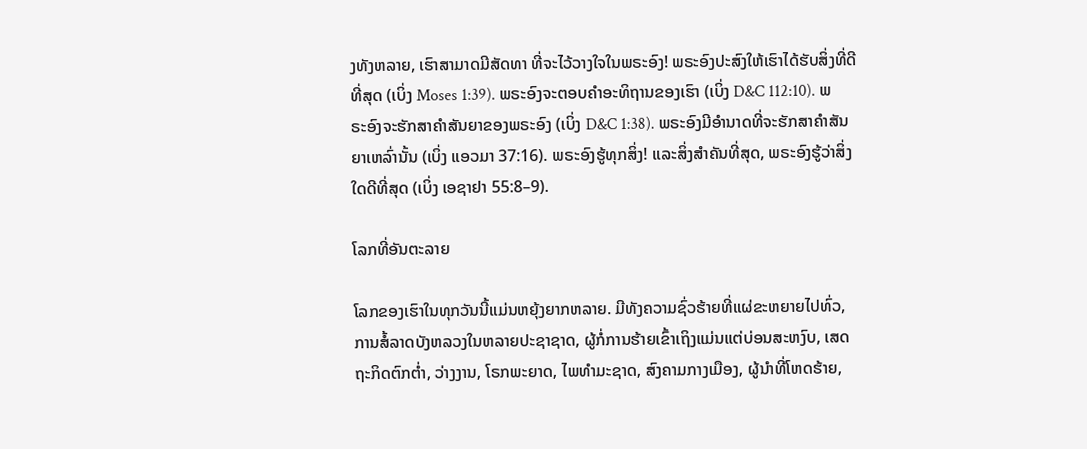ງທັງຫລາຍ, ເຮົາສາມາດມີສັດທາ ທີ່ຈະໄວ້ວາງໃຈໃນພຣະອົງ! ພຣະອົງປະສົງໃຫ້ເຮົາໄດ້ຮັບສິ່ງທີ່ດີທີ່ສຸດ (ເບິ່ງ Moses 1:39). ພຣະອົງຈະຕອບຄຳອະທິຖານຂອງເຮົາ (ເບິ່ງ D&C 112:10). ພຣະອົງຈະຮັກສາຄຳສັນຍາຂອງພຣະອົງ (ເບິ່ງ D&C 1:38). ພຣະອົງມີອຳນາດທີ່ຈະຮັກສາຄຳສັນຍາເຫລົ່ານັ້ນ (ເບິ່ງ ແອວມາ 37:16). ພຣະອົງຮູ້ທຸກສິ່ງ! ແລະສິ່ງສຳຄັນທີ່ສຸດ, ພຣະອົງຮູ້ວ່າສິ່ງໃດດີທີ່ສຸດ (ເບິ່ງ ເອຊາຢາ 55:8–9).

ໂລກທີ່ອັນຕະລາຍ

ໂລກຂອງເຮົາໃນທຸກວັນນີ້ແມ່ນຫຍຸ້ງຍາກຫລາຍ. ມີທັງຄວາມຊົ່ວຮ້າຍທີ່ແຜ່ຂະຫຍາຍໄປທົ່ວ, ການສໍ້ລາດບັງຫລວງໃນຫລາຍປະຊາຊາດ, ຜູ້ກໍ່ການຮ້າຍເຂົ້າເຖິງແມ່ນແຕ່ບ່ອນສະຫງົບ, ເສດຖະກິດຕົກຕ່ຳ, ວ່າງງານ, ໂຣກພະຍາດ, ໄພທຳມະຊາດ, ສົງຄາມກາງເມືອງ, ຜູ້ນຳທີ່ໂຫດຮ້າຍ,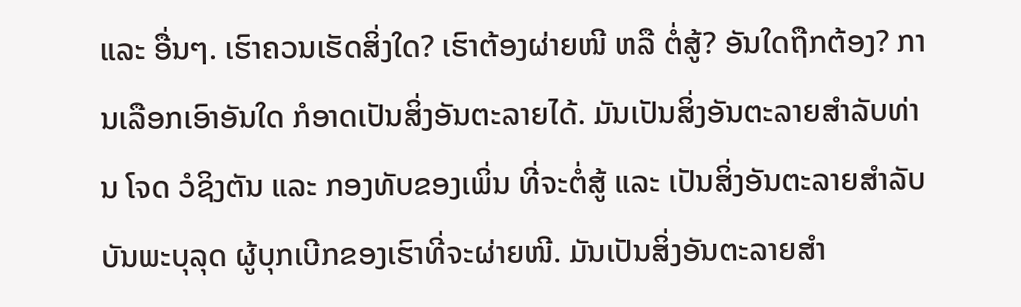ແລະ ອື່ນໆ. ເຮົາຄວນເຮັດສິ່ງໃດ? ເຮົາຕ້ອງຜ່າຍໜີ ຫລື ຕໍ່ສູ້? ອັນໃດຖືກຕ້ອງ? ການເລືອກເອົາອັນໃດ ກໍອາດເປັນສິ່ງອັນຕະລາຍໄດ້. ມັນເປັນສິ່ງອັນຕະລາຍສຳລັບທ່ານ ໂຈດ ວໍຊິງຕັນ ແລະ ກອງທັບຂອງເພິ່ນ ທີ່ຈະຕໍ່ສູ້ ແລະ ເປັນສິ່ງອັນຕະລາຍສຳລັບບັນພະບຸລຸດ ຜູ້ບຸກເບີກຂອງເຮົາທີ່ຈະຜ່າຍໜີ. ມັນເປັນສິ່ງອັນຕະລາຍສຳ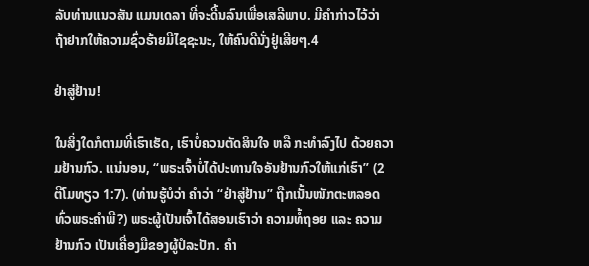ລັບທ່ານແນວສັນ ແມນເດລາ ທີ່ຈະດີ້ນລົນເພື່ອເສລີພາບ. ມີຄຳກ່າວໄວ້ວ່າ ຖ້າຢາກໃຫ້ຄວາມຊົ່ວຮ້າຍມີໄຊຊະນະ, ໃຫ້ຄົນດີນັ່ງຢູ່ເສີຍໆ.4

ຢ່າສູ່ຢ້ານ!

ໃນສິ່ງໃດກໍຕາມທີ່ເຮົາເຮັດ, ເຮົາບໍ່ຄວນຕັດສິນໃຈ ຫລື ກະທຳລົງໄປ ດ້ວຍຄວາມຢ້ານກົວ. ແນ່ນອນ, “ພຣະເຈົ້າບໍ່ໄດ້ປະທານໃຈອັນຢ້ານກົວໃຫ້ແກ່ເຮົາ” (2 ຕີໂມທຽວ 1:7). (ທ່ານຮູ້ບໍວ່າ ຄຳວ່າ “ຢ່າສູ່ຢ້ານ” ຖືກເນັ້ນໜັກຕະຫລອດທົ່ວພຣະຄຳພີ?) ພຣະຜູ້ເປັນເຈົ້າໄດ້ສອນເຮົາວ່າ ຄວາມທໍ້ຖອຍ ແລະ ຄວາມຢ້ານກົວ ເປັນເຄື່ອງມືຂອງຜູ້ປໍລະປັກ. ຄຳ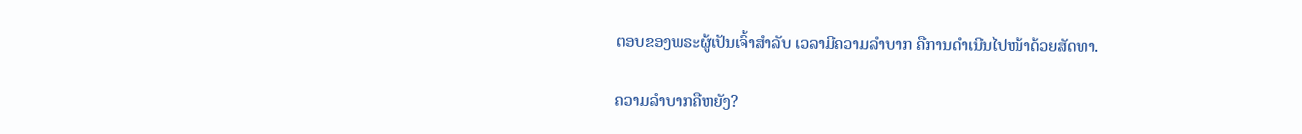ຕອບຂອງພຣະຜູ້ເປັນເຈົ້າສຳລັບ ເວລາມີຄວາມລຳບາກ ຄືການດຳເນີນໄປໜ້າດ້ວຍສັດທາ.

ຄວາມລຳບາກຄືຫຍັງ?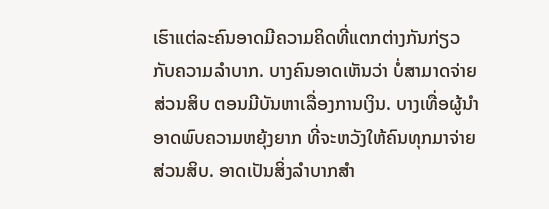ເຮົາແຕ່ລະຄົນອາດມີຄວາມຄິດທີ່ແຕກຕ່າງກັນກ່ຽວກັບຄວາມລຳບາກ. ບາງຄົນອາດເຫັນວ່າ ບໍ່ສາມາດຈ່າຍສ່ວນສິບ ຕອນມີບັນຫາເລື່ອງການເງິນ. ບາງເທື່ອຜູ້ນຳອາດພົບຄວາມຫຍຸ້ງຍາກ ທີ່ຈະຫວັງໃຫ້ຄົນທຸກມາຈ່າຍສ່ວນສິບ. ອາດເປັນສິ່ງລຳບາກສຳ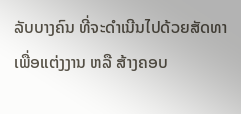ລັບບາງຄົນ ທີ່ຈະດຳເນີນໄປດ້ວຍສັດທາ ເພື່ອແຕ່ງງານ ຫລື ສ້າງຄອບ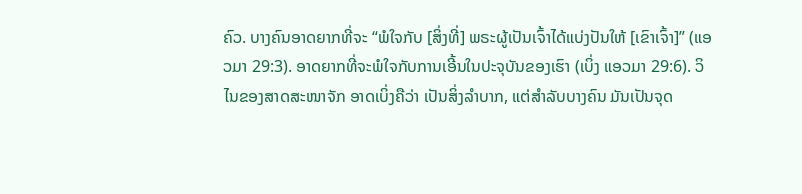ຄົວ. ບາງຄົນອາດຍາກທີ່ຈະ “ພໍໃຈກັບ [ສິ່ງທີ່] ພຣະຜູ້ເປັນເຈົ້າໄດ້ແບ່ງປັນໃຫ້ [ເຂົາເຈົ້າ]” (ແອວມາ 29:3). ອາດຍາກທີ່ຈະພໍໃຈກັບການເອີ້ນໃນປະຈຸບັນຂອງເຮົາ (ເບິ່ງ ແອວມາ 29:6). ວິໄນຂອງສາດສະໜາຈັກ ອາດເບິ່ງຄືວ່າ ເປັນສິ່ງລຳບາກ, ແຕ່ສຳລັບບາງຄົນ ມັນເປັນຈຸດ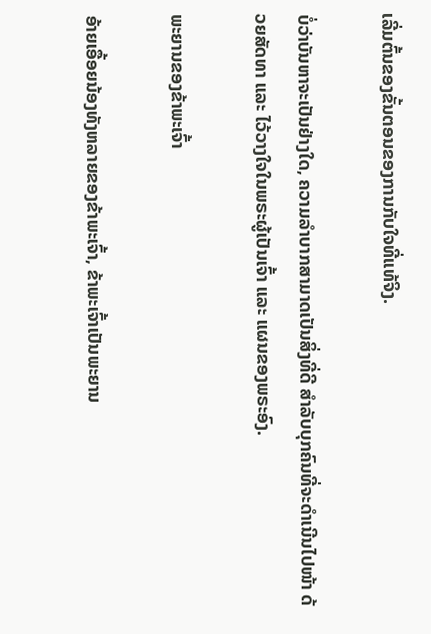ເລີ່ມຕົ້ນຂອງຂັ້ນຕອນຂອງການກັບໃຈທີ່ແທ້ຈິງ.

ບໍ່ວ່າບັນຫາຈະເປັນຢ່າງໃດ, ຄວາມລຳບາກສາມາດເປັນສິ່ງທີ່ດີ ສຳລັບບຸກຄົນທີ່ຈະດຳເນີນໄປໜ້າ ດ້ວຍສັດທາ ແລະ ໄວ້ວາງໃຈໃນພຣະຜູ້ເປັນເຈົ້າ ແລະ ແຜນຂອງພຣະອົງ.

ພະຍານຂອງຂ້າພະເຈົ້າ

ອ້າຍເອື້ອຍນ້ອງທັງຫລາຍຂອງຂ້າພະເຈົ້າ, ຂ້າພະເຈົ້າເປັນພະຍານ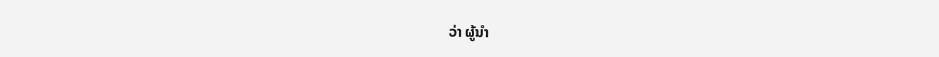ວ່າ ຜູ້ນຳ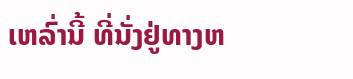ເຫລົ່ານີ້ ທີ່ນັ່ງຢູ່ທາງຫ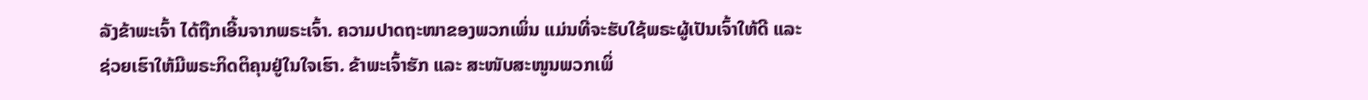ລັງຂ້າພະເຈົ້າ ໄດ້ຖືກເອີ້ນຈາກພຣະເຈົ້າ. ຄວາມປາດຖະໜາຂອງພວກເພິ່ນ ແມ່ນທີ່ຈະຮັບໃຊ້ພຣະຜູ້ເປັນເຈົ້າໃຫ້ດີ ແລະ ຊ່ວຍເຮົາໃຫ້ມີພຣະກິດຕິຄຸນຢູ່ໃນໃຈເຮົາ. ຂ້າພະເຈົ້າຮັກ ແລະ ສະໜັບສະໜູນພວກເພິ່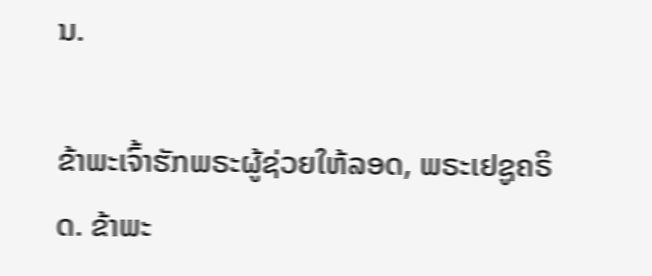ນ.

ຂ້າພະເຈົ້າຮັກພຣະຜູ້ຊ່ວຍໃຫ້ລອດ, ພຣະເຢຊູຄຣິດ. ຂ້າພະ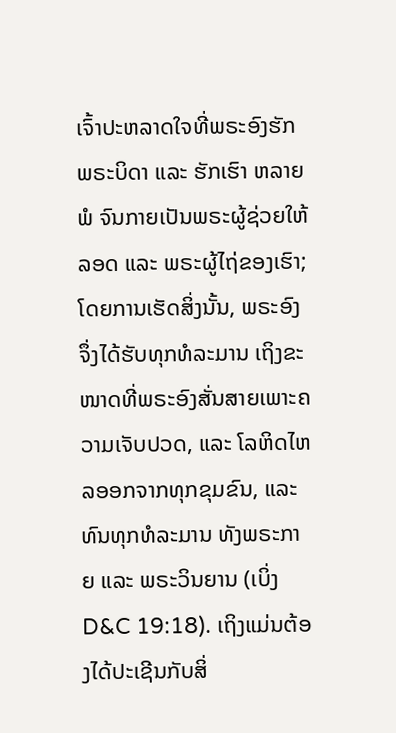ເຈົ້າປະຫລາດໃຈທີ່ພຣະອົງຮັກພຣະບິດາ ແລະ ຮັກເຮົາ ຫລາຍພໍ ຈົນກາຍເປັນພຣະຜູ້ຊ່ວຍໃຫ້ລອດ ແລະ ພຣະຜູ້ໄຖ່ຂອງເຮົາ; ໂດຍການເຮັດສິ່ງນັ້ນ, ພຣະອົງຈຶ່ງໄດ້ຮັບທຸກທໍລະມານ ເຖິງຂະໜາດທີ່ພຣະອົງສັ່ນສາຍເພາະຄວາມເຈັບປວດ, ແລະ ໂລຫິດໄຫລອອກຈາກທຸກຂຸມຂົນ, ແລະ ທົນທຸກທໍລະມານ ທັງພຣະກາຍ ແລະ ພຣະວິນຍານ (ເບິ່ງ D&C 19:18). ເຖິງແມ່ນຕ້ອງໄດ້ປະເຊີນກັບສິ່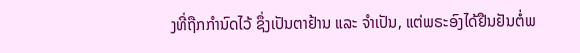ງທີ່ຖືກກຳນົດໄວ້ ຊຶ່ງເປັນຕາຢ້ານ ແລະ ຈຳເປັນ, ແຕ່ພຣະອົງໄດ້ຢືນຢັນຕໍ່ພ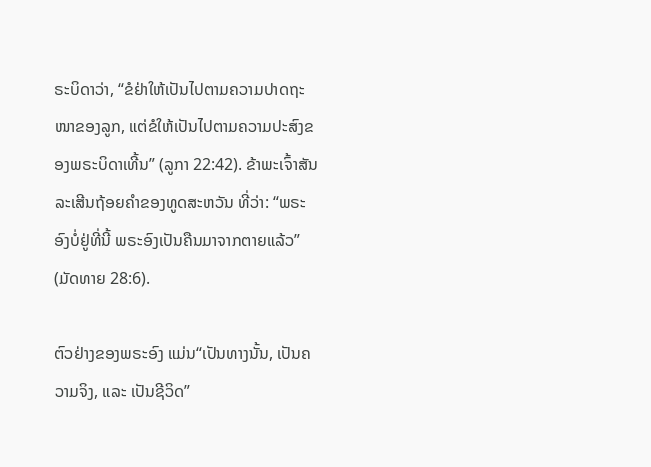ຣະບິດາວ່າ, “ຂໍຢ່າໃຫ້ເປັນໄປຕາມຄວາມປາດຖະໜາຂອງລູກ, ແຕ່ຂໍໃຫ້ເປັນໄປຕາມຄວາມປະສົງຂອງພຣະບິດາເທີ້ນ” (ລູກາ 22:42). ຂ້າພະເຈົ້າສັນລະເສີນຖ້ອຍຄຳຂອງທູດສະຫວັນ ທີ່ວ່າ: “ພຣະອົງບໍ່ຢູ່ທີ່ນີ້ ພຣະອົງເປັນຄືນມາຈາກຕາຍແລ້ວ” (ມັດທາຍ 28:6).

ຕົວຢ່າງຂອງພຣະອົງ ແມ່ນ“ເປັນທາງນັ້ນ, ເປັນຄວາມຈິງ, ແລະ ເປັນຊີວິດ”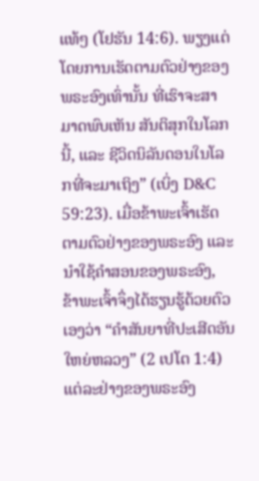ແທ້ໆ (ໂຢຮັນ 14:6). ພຽງແຕ່ໂດຍການເຮັດຕາມຕົວຢ່າງຂອງພຣະອົງເທົ່ານັ້ນ ທີ່ເຮົາຈະສາມາດພົບເຫັນ ສັນຕິສຸກໃນໂລກນີ້, ແລະ ຊີວິດນິລັນດອນໃນໂລກທີ່ຈະມາເຖິງ” (ເບິ່ງ D&C 59:23). ເມື່ອຂ້າພະເຈົ້າເຮັດຕາມຕົວຢ່າງຂອງພຣະອົງ ແລະ ນຳໃຊ້ຄຳສອນຂອງພຣະອົງ, ຂ້າພະເຈົ້າຈຶ່ງໄດ້ຮຽນຮູ້ດ້ວຍຕົວເອງວ່າ “ຄຳສັນຍາທີ່ປະເສີດອັນໃຫຍ່ຫລວງ” (2 ເປໂຕ 1:4) ແຕ່ລະຢ່າງຂອງພຣະອົງ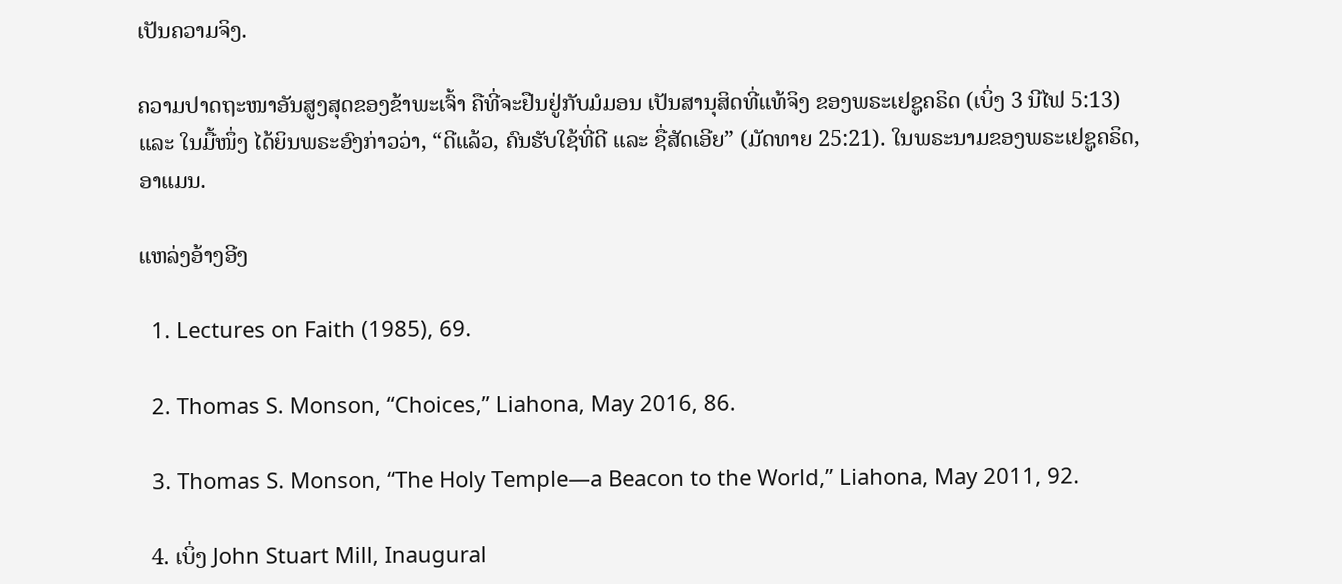ເປັນຄວາມຈິງ.

ຄວາມປາດຖະໜາອັນສູງສຸດຂອງຂ້າພະເຈົ້າ ຄືທີ່ຈະຢືນຢູ່ກັບມໍມອນ ເປັນສານຸສິດທີ່ແທ້ຈິງ ຂອງພຣະເຢຊູຄຣິດ (ເບິ່ງ 3 ນີໄຟ 5:13) ແລະ ໃນມື້ໜຶ່ງ ໄດ້ຍິນພຣະອົງກ່າວວ່າ, “ດີແລ້ວ, ຄົນຮັບໃຊ້ທີ່ດີ ແລະ ຊື່ສັດເອີຍ” (ມັດທາຍ 25:21). ໃນພຣະນາມຂອງພຣະເຢຊູຄຣິດ, ອາແມນ.

ແຫລ່ງອ້າງອີງ

  1. Lectures on Faith (1985), 69.

  2. Thomas S. Monson, “Choices,” Liahona, May 2016, 86.

  3. Thomas S. Monson, “The Holy Temple—a Beacon to the World,” Liahona, May 2011, 92.

  4. ເບິ່ງ John Stuart Mill, Inaugural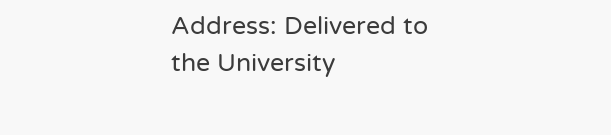Address: Delivered to the University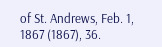of St. Andrews, Feb. 1, 1867 (1867), 36.